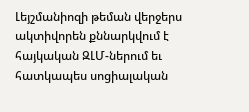Լեյշմանիոզի թեման վերջերս ակտիվորեն քննարկվում է հայկական ԶԼՄ-ներում եւ հատկապես սոցիալական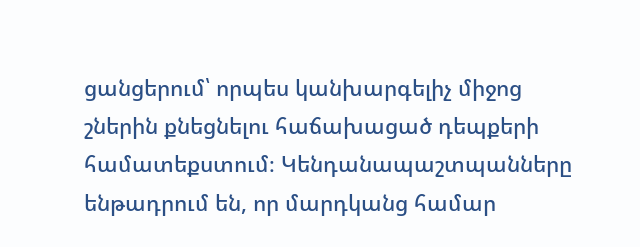ցանցերում՝ որպես կանխարգելիչ միջոց շներին քնեցնելու հաճախացած դեպքերի համատեքստում։ Կենդանապաշտպանները ենթադրում են, որ մարդկանց համար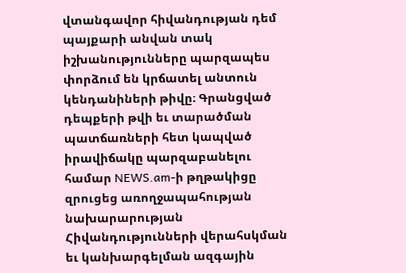վտանգավոր հիվանդության դեմ պայքարի անվան տակ իշխանությունները պարզապես փորձում են կրճատել անտուն կենդանիների թիվը։ Գրանցված դեպքերի թվի եւ տարածման պատճառների հետ կապված իրավիճակը պարզաբանելու համար NEWS.am-ի թղթակիցը զրուցեց առողջապահության նախարարության Հիվանդությունների վերահսկման եւ կանխարգելման ազգային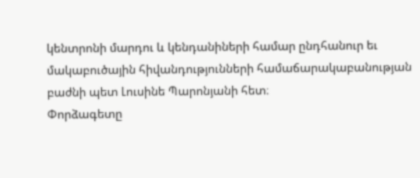կենտրոնի մարդու և կենդանիների համար ընդհանուր եւ մակաբուծային հիվանդությունների համաճարակաբանության բաժնի պետ Լուսինե Պարոնյանի հետ։
Փորձագետը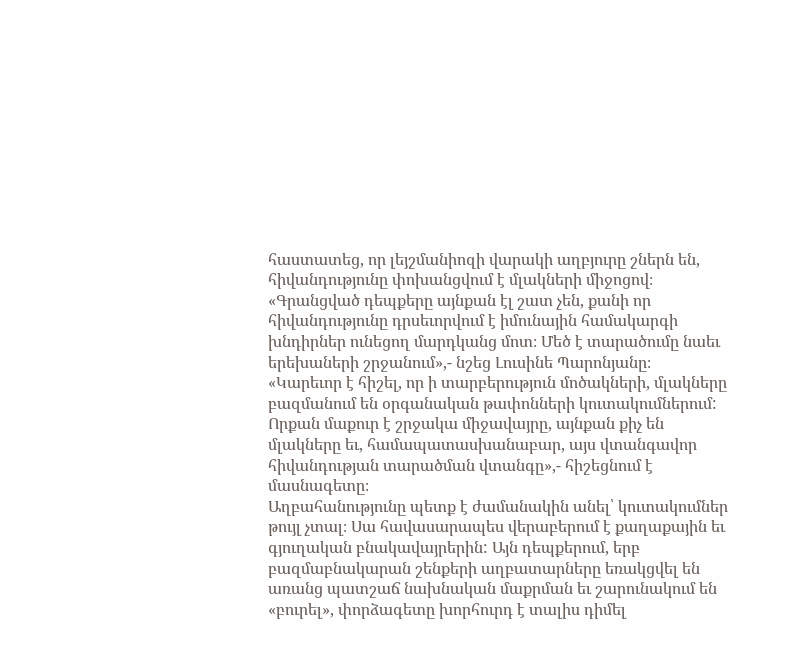հաստատեց, որ լեյշմանիոզի վարակի աղբյուրը շներն են, հիվանդությունը փոխանցվում է մլակների միջոցով։ «Գրանցված դեպքերը այնքան էլ շատ չեն, քանի որ հիվանդությունը դրսեւորվում է իմունային համակարգի խնդիրներ ունեցող մարդկանց մոտ։ Մեծ է տարածումը նաեւ երեխաների շրջանում»,- նշեց Լուսինե Պարոնյանը։
«Կարեւոր է հիշել, որ ի տարբերություն մոծակների, մլակները բազմանում են օրգանական թափոնների կուտակումներում: Որքան մաքուր է շրջակա միջավայրը, այնքան քիչ են մլակները եւ, համապատասխանաբար, այս վտանգավոր հիվանդության տարածման վտանգը»,- հիշեցնում է մասնագետը։
Աղբահանությունը պետք է ժամանակին անել՝ կուտակումներ թույլ չտալ։ Սա հավասարապես վերաբերում է քաղաքային եւ գյուղական բնակավայրերին: Այն դեպքերում, երբ բազմաբնակարան շենքերի աղբատարները եռակցվել են առանց պատշաճ նախնական մաքրման եւ շարունակում են «բուրել», փորձագետը խորհուրդ է տալիս դիմել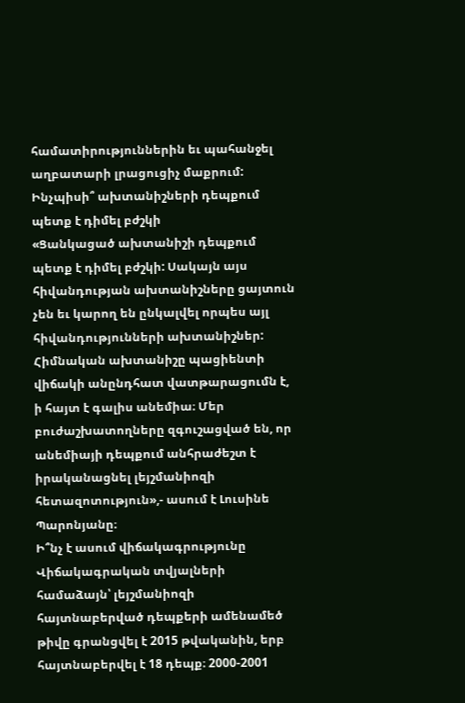համատիրություններին եւ պահանջել աղբատարի լրացուցիչ մաքրում:
Ինչպիսի՞ ախտանիշների դեպքում պետք է դիմել բժշկի
«Ցանկացած ախտանիշի դեպքում պետք է դիմել բժշկի: Սակայն այս հիվանդության ախտանիշները ցայտուն չեն եւ կարող են ընկալվել որպես այլ հիվանդությունների ախտանիշներ: Հիմնական ախտանիշը պացիենտի վիճակի անընդհատ վատթարացումն է, ի հայտ է գալիս անեմիա։ Մեր բուժաշխատողները զգուշացված են, որ անեմիայի դեպքում անհրաժեշտ է իրականացնել լեյշմանիոզի հետազոտություն»,- ասում է Լուսինե Պարոնյանը։
Ի՞նչ է ասում վիճակագրությունը
Վիճակագրական տվյալների համաձայն՝ լեյշմանիոզի հայտնաբերված դեպքերի ամենամեծ թիվը գրանցվել է 2015 թվականին, երբ հայտնաբերվել է 18 դեպք։ 2000-2001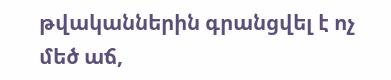թվականներին գրանցվել է ոչ մեծ աճ,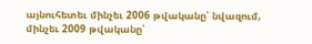այնուհետեւ մինչեւ 2006 թվականը՝ նվազում, մինչեւ 2009 թվականը՝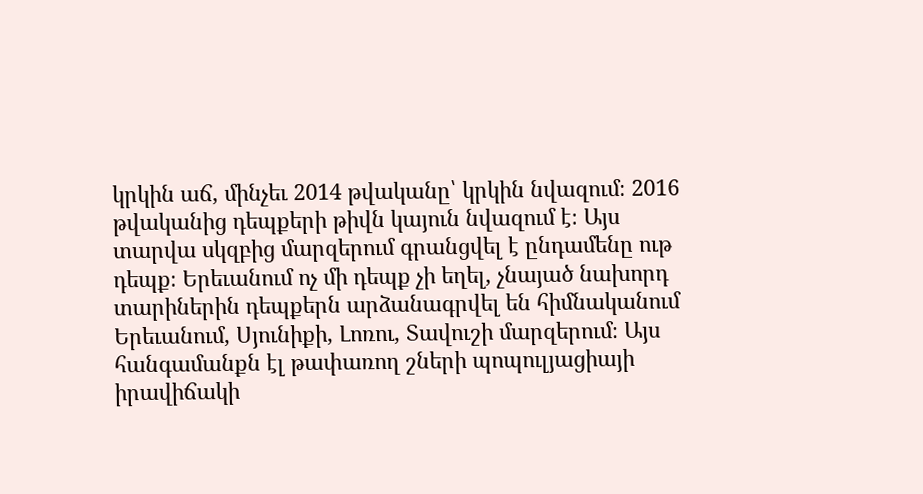կրկին աճ, մինչեւ 2014 թվականը՝ կրկին նվազում։ 2016 թվականից դեպքերի թիվն կայուն նվազում է։ Այս տարվա սկզբից մարզերում գրանցվել է ընդամենը ութ դեպք։ Երեւանում ոչ մի դեպք չի եղել, չնայած նախորդ տարիներին դեպքերն արձանագրվել են հիմնականում Երեւանում, Սյունիքի, Լոռու, Տավուշի մարզերում։ Այս հանգամանքն էլ թափառող շների պոպուլյացիայի իրավիճակի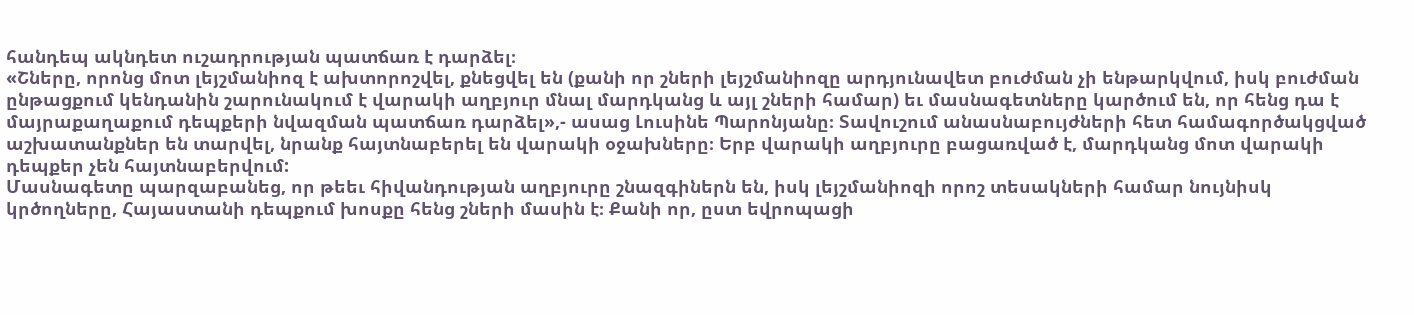հանդեպ ակնդետ ուշադրության պատճառ է դարձել։
«Շները, որոնց մոտ լեյշմանիոզ է ախտորոշվել, քնեցվել են (քանի որ շների լեյշմանիոզը արդյունավետ բուժման չի ենթարկվում, իսկ բուժման ընթացքում կենդանին շարունակում է վարակի աղբյուր մնալ մարդկանց և այլ շների համար) եւ մասնագետները կարծում են, որ հենց դա է մայրաքաղաքում դեպքերի նվազման պատճառ դարձել»,- ասաց Լուսինե Պարոնյանը։ Տավուշում անասնաբույժների հետ համագործակցված աշխատանքներ են տարվել, նրանք հայտնաբերել են վարակի օջախները։ Երբ վարակի աղբյուրը բացառված է, մարդկանց մոտ վարակի դեպքեր չեն հայտնաբերվում:
Մասնագետը պարզաբանեց, որ թեեւ հիվանդության աղբյուրը շնազգիներն են, իսկ լեյշմանիոզի որոշ տեսակների համար նույնիսկ կրծողները, Հայաստանի դեպքում խոսքը հենց շների մասին է։ Քանի որ, ըստ եվրոպացի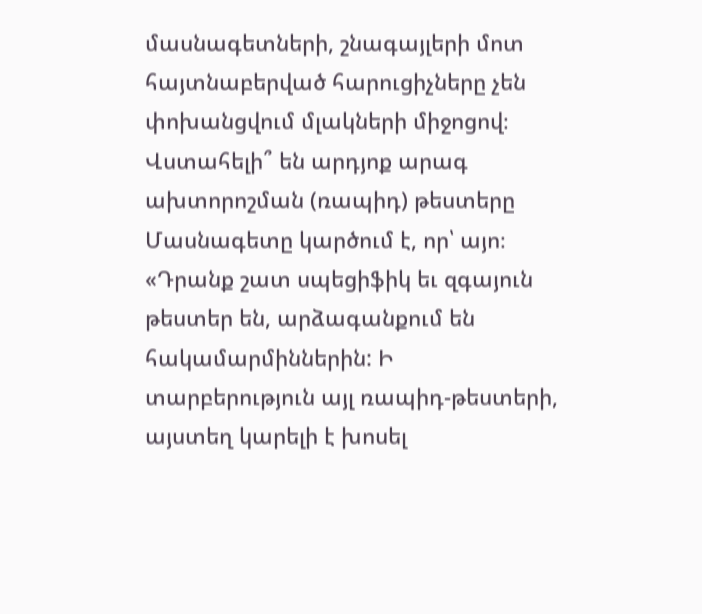մասնագետների, շնագայլերի մոտ հայտնաբերված հարուցիչները չեն փոխանցվում մլակների միջոցով։
Վստահելի՞ են արդյոք արագ ախտորոշման (ռապիդ) թեստերը
Մասնագետը կարծում է, որ՝ այո։ «Դրանք շատ սպեցիֆիկ եւ զգայուն թեստեր են, արձագանքում են հակամարմիններին: Ի տարբերություն այլ ռապիդ-թեստերի, այստեղ կարելի է խոսել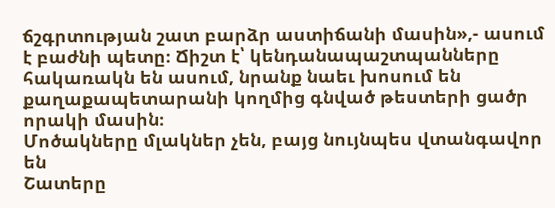ճշգրտության շատ բարձր աստիճանի մասին»,- ասում է բաժնի պետը։ Ճիշտ է՝ կենդանապաշտպանները հակառակն են ասում, նրանք նաեւ խոսում են քաղաքապետարանի կողմից գնված թեստերի ցածր որակի մասին։
Մոծակները մլակներ չեն, բայց նույնպես վտանգավոր են
Շատերը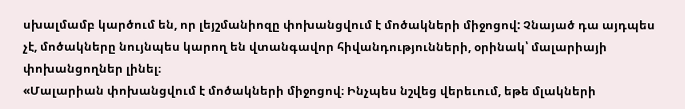սխալմամբ կարծում են, որ լեյշմանիոզը փոխանցվում է մոծակների միջոցով: Չնայած դա այդպես չէ, մոծակները նույնպես կարող են վտանգավոր հիվանդությունների, օրինակ՝ մալարիայի փոխանցողներ լինել։
«Մալարիան փոխանցվում է մոծակների միջոցով։ Ինչպես նշվեց վերեւում, եթե մլակների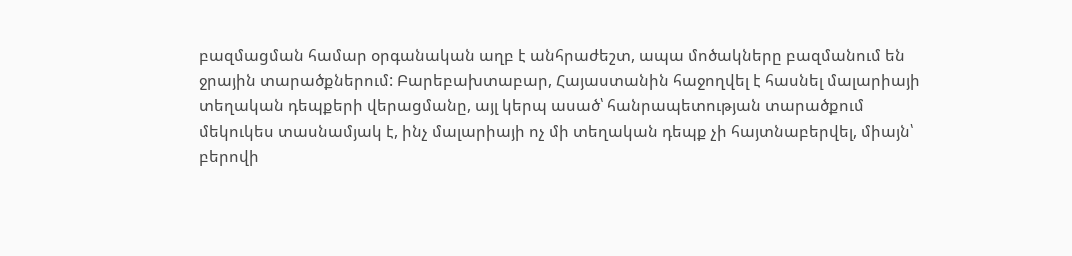բազմացման համար օրգանական աղբ է անհրաժեշտ, ապա մոծակները բազմանում են ջրային տարածքներում: Բարեբախտաբար, Հայաստանին հաջողվել է հասնել մալարիայի տեղական դեպքերի վերացմանը, այլ կերպ ասած՝ հանրապետության տարածքում մեկուկես տասնամյակ է, ինչ մալարիայի ոչ մի տեղական դեպք չի հայտնաբերվել, միայն՝ բերովի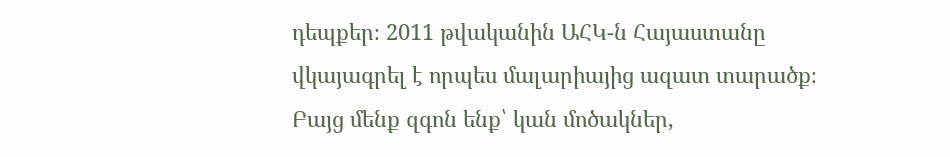դեպքեր։ 2011 թվականին ԱՀԿ-ն Հայաստանը վկայագրել է որպես մալարիայից ազատ տարածք։ Բայց մենք զգոն ենք՝ կան մոծակներ,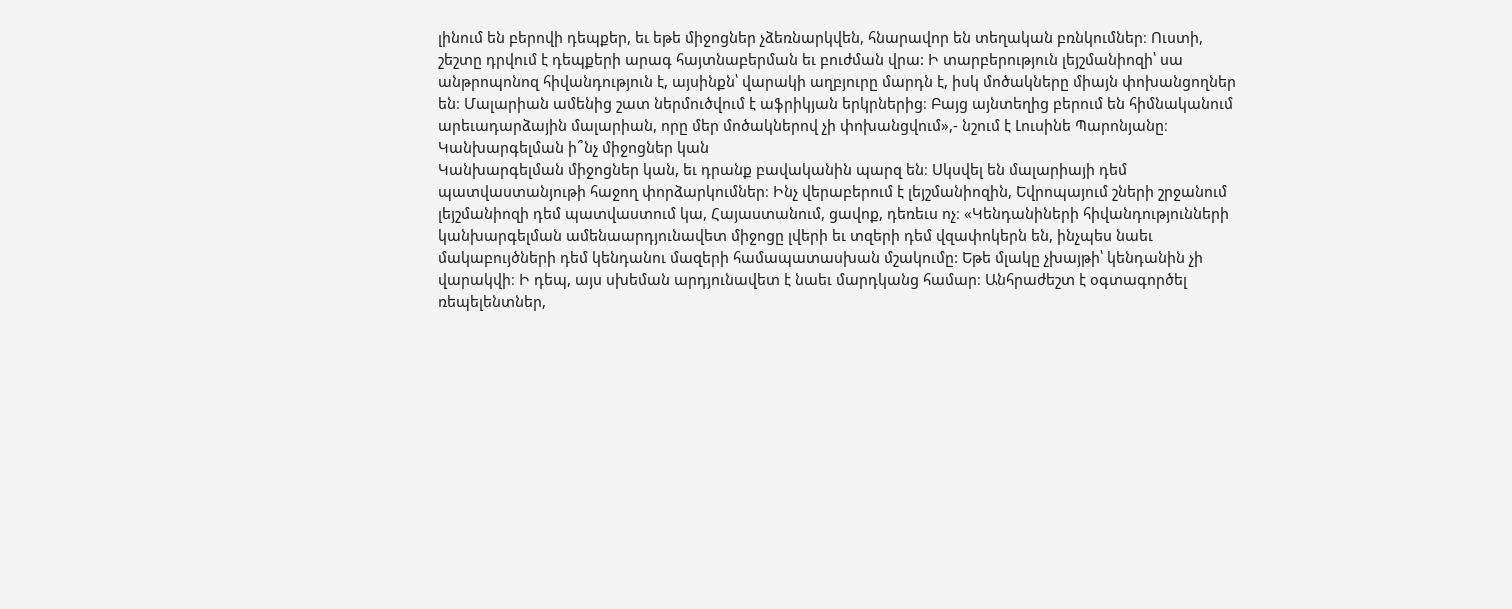լինում են բերովի դեպքեր, եւ եթե միջոցներ չձեռնարկվեն, հնարավոր են տեղական բռնկումներ։ Ուստի, շեշտը դրվում է դեպքերի արագ հայտնաբերման եւ բուժման վրա: Ի տարբերություն լեյշմանիոզի՝ սա անթրոպոնոզ հիվանդություն է, այսինքն՝ վարակի աղբյուրը մարդն է, իսկ մոծակները միայն փոխանցողներ են։ Մալարիան ամենից շատ ներմուծվում է աֆրիկյան երկրներից։ Բայց այնտեղից բերում են հիմնականում արեւադարձային մալարիան, որը մեր մոծակներով չի փոխանցվում»,- նշում է Լուսինե Պարոնյանը։
Կանխարգելման ի՞նչ միջոցներ կան
Կանխարգելման միջոցներ կան, եւ դրանք բավականին պարզ են։ Սկսվել են մալարիայի դեմ պատվաստանյութի հաջող փորձարկումներ։ Ինչ վերաբերում է լեյշմանիոզին, Եվրոպայում շների շրջանում լեյշմանիոզի դեմ պատվաստում կա, Հայաստանում, ցավոք, դեռեւս ոչ։ «Կենդանիների հիվանդությունների կանխարգելման ամենաարդյունավետ միջոցը լվերի եւ տզերի դեմ վզափոկերն են, ինչպես նաեւ մակաբույծների դեմ կենդանու մազերի համապատասխան մշակումը: Եթե մլակը չխայթի՝ կենդանին չի վարակվի։ Ի դեպ, այս սխեման արդյունավետ է նաեւ մարդկանց համար։ Անհրաժեշտ է օգտագործել ռեպելենտներ,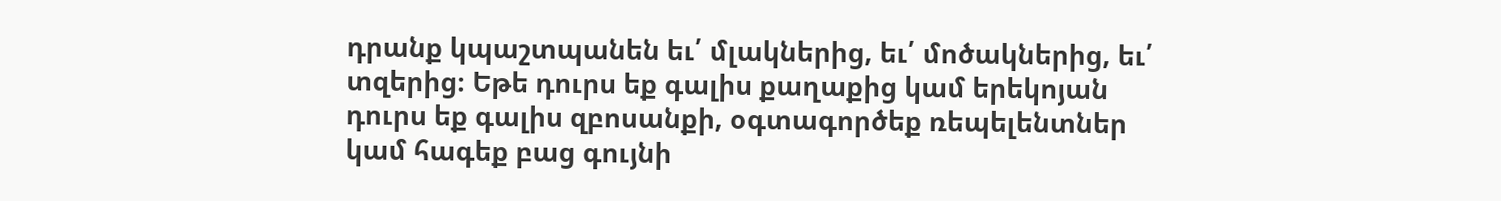դրանք կպաշտպանեն եւ՛ մլակներից, եւ՛ մոծակներից, եւ՛ տզերից։ Եթե դուրս եք գալիս քաղաքից կամ երեկոյան դուրս եք գալիս զբոսանքի, օգտագործեք ռեպելենտներ կամ հագեք բաց գույնի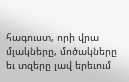հագուստ, որի վրա մլակները, մոծակները եւ տզերը լավ երեւում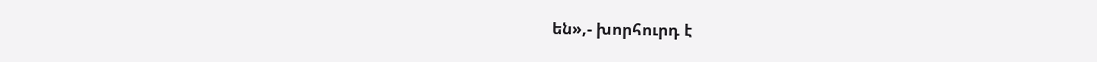են»,- խորհուրդ է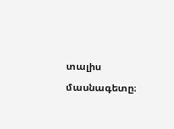տալիս մասնագետը։